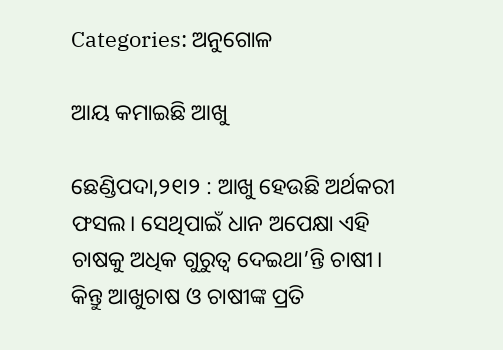Categories: ଅନୁଗୋଳ

ଆୟ କମାଇଛି ଆଖୁ

ଛେଣ୍ଡିପଦା,୨୧ା୨ : ଆଖୁ ହେଉଛି ଅର୍ଥକରୀ ଫସଲ। ସେଥିପାଇଁ ଧାନ ଅପେକ୍ଷା ଏହି ଚାଷକୁ ଅଧିକ ଗୁରୁତ୍ୱ ଦେଇଥା’ନ୍ତି ଚାଷୀ। କିନ୍ତୁ ଆଖୁଚାଷ ଓ ଚାଷୀଙ୍କ ପ୍ରତି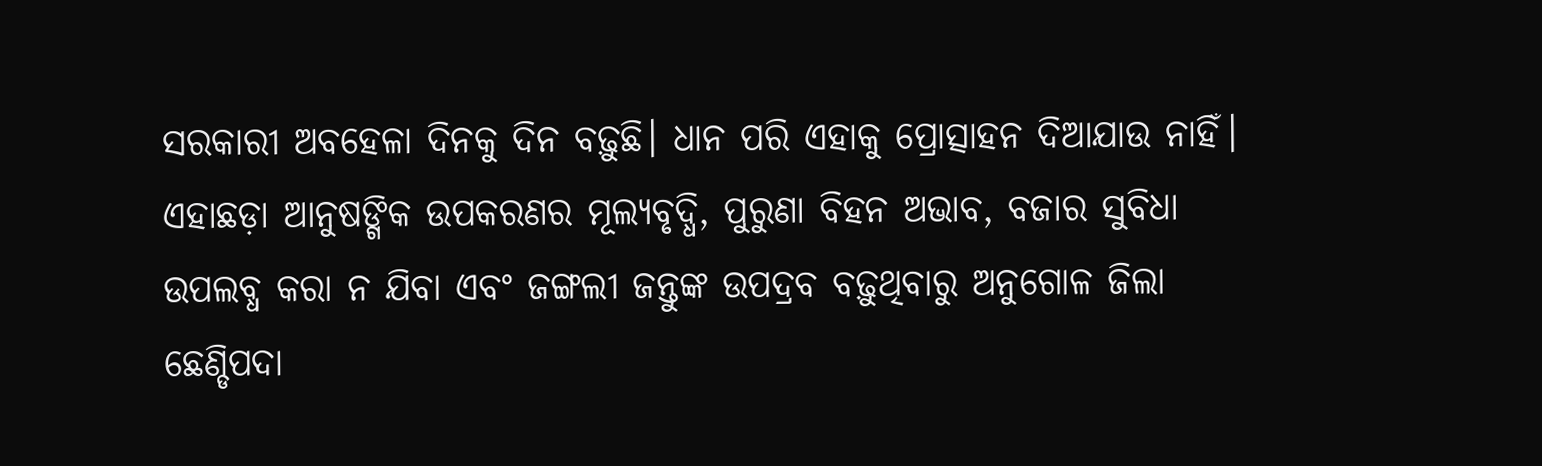ସରକାରୀ ଅବହେଳା ଦିନକୁ ଦିନ ବଢ଼ୁଛି। ଧାନ ପରି ଏହାକୁ ପ୍ରୋତ୍ସାହନ ଦିଆଯାଉ ନାହିଁ। ଏହାଛଡ଼ା ଆନୁଷଙ୍ଗିକ ଉପକରଣର ମୂଲ୍ୟବୃଦ୍ଧି, ପୁରୁଣା ବିହନ ଅଭାବ, ବଜାର ସୁବିଧା ଉପଲବ୍ଧ କରା ନ ଯିବା ଏବଂ ଜଙ୍ଗଲୀ ଜନ୍ତୁଙ୍କ ଉପଦ୍ରବ ବଢ଼ୁଥିବାରୁ ଅନୁଗୋଳ ଜିଲା ଛେଣ୍ଡିପଦା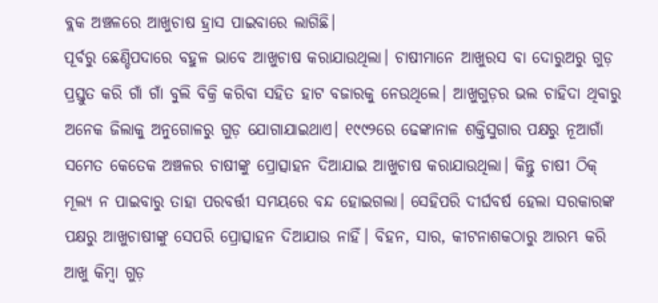ବ୍ଲକ ଅଞ୍ଚଳରେ ଆଖୁଚାଷ ହ୍ରାସ ପାଇବାରେ ଲାଗିଛି।
ପୂର୍ବରୁ ଛେଣ୍ଡିପଦାରେ ବହୁଳ ଭାବେ ଆଖୁଚାଷ କରାଯାଉଥିଲା। ଚାଷୀମାନେ ଆଖୁରସ ବା ଦୋରୁଅରୁ ଗୁଡ଼ ପ୍ରସ୍ତୁତ କରି ଗାଁ ଗାଁ ବୁଲି ବିକ୍ରି କରିବା ସହିତ ହାଟ ବଜାରକୁ ନେଉଥିଲେ। ଆଖୁଗୁଡ଼ର ଭଲ ଚାହିଦା ଥିବାରୁ ଅନେକ ଜିଲାକୁ ଅନୁଗୋଳରୁ ଗୁଡ଼ ଯୋଗାଯାଇଥାଏ। ୧୯୯୨ରେ ଢେଙ୍କାନାଳ ଶକ୍ତିସୁଗାର ପକ୍ଷରୁ ନୂଆଗାଁ ସମେତ କେତେକ ଅଞ୍ଚଳର ଚାଷୀଙ୍କୁ ପ୍ରୋତ୍ସାହନ ଦିଆଯାଇ ଆଖୁଚାଷ କରାଯାଉଥିଲା। କିନ୍ତୁ ଚାଷୀ ଠିକ୍‌ ମୂଲ୍ୟ ନ ପାଇବାରୁ ତାହା ପରବର୍ତ୍ତୀ ସମୟରେ ବନ୍ଦ ହୋଇଗଲା। ସେହିପରି ଦୀର୍ଘବର୍ଷ ହେଲା ସରକାରଙ୍କ ପକ୍ଷରୁ ଆଖୁଚାଷୀଙ୍କୁ ସେପରି ପ୍ରୋତ୍ସାହନ ଦିଆଯାଉ ନାହିଁ। ବିହନ, ସାର, କୀଟନାଶକଠାରୁ ଆରମ୍ଭ କରି ଆଖୁ କିମ୍ବା ଗୁଡ଼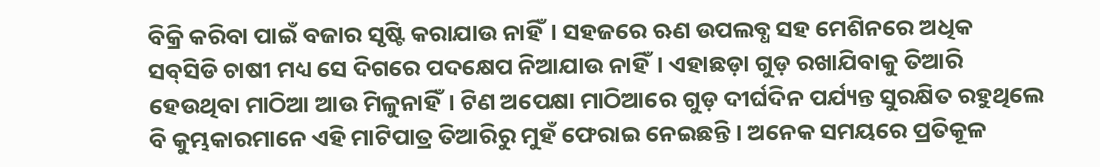ବିକ୍ରି କରିବା ପାଇଁ ବଜାର ସୃଷ୍ଟି କରାଯାଉ ନାହିଁ। ସହଜରେ ଋଣ ଉପଲବ୍ଧ ସହ ମେଶିନରେ ଅଧିକ ସବ୍‌ସିଡି ଚାଷୀ ମଧ୍ୟ ସେ ଦିଗରେ ପଦକ୍ଷେପ ନିଆଯାଉ ନାହିଁ। ଏହାଛଡ଼ା ଗୁଡ଼ ରଖାଯିବାକୁ ତିଆରି ହେଉଥିବା ମାଠିଆ ଆଉ ମିଳୁନାହିଁ। ଟିଣ ଅପେକ୍ଷା ମାଠିଆରେ ଗୁଡ଼ ଦୀର୍ଘଦିନ ପର୍ଯ୍ୟନ୍ତ ସୁରକ୍ଷିତ ରହୁଥିଲେ ବି କୁମ୍ଭକାରମାନେ ଏହି ମାଟିପାତ୍ର ତିଆରିରୁ ମୁହଁ ଫେରାଇ ନେଇଛନ୍ତି। ଅନେକ ସମୟରେ ପ୍ରତିକୂଳ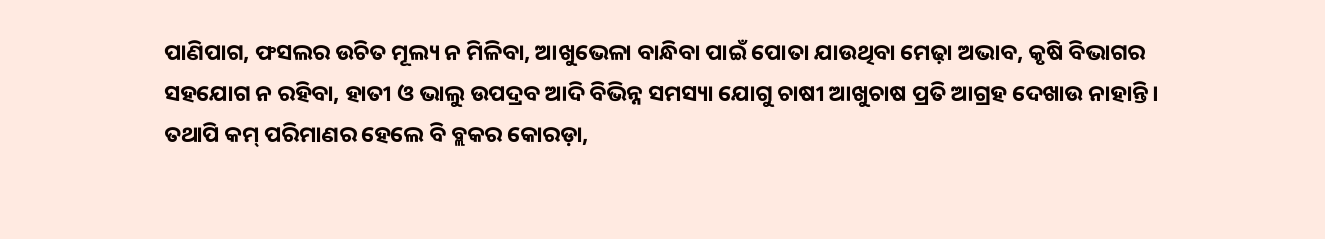ପାଣିପାଗ, ଫସଲର ଉଚିତ ମୂଲ୍ୟ ନ ମିଳିବା, ଆଖୁଭେଳା ବାନ୍ଧିବା ପାଇଁ ପୋତା ଯାଉଥିବା ମେଢ଼ା ଅଭାବ, କୃଷି ବିଭାଗର ସହଯୋଗ ନ ରହିବା, ହାତୀ ଓ ଭାଲୁ ଉପଦ୍ରବ ଆଦି ବିଭିନ୍ନ ସମସ୍ୟା ଯୋଗୁ ଚାଷୀ ଆଖୁଚାଷ ପ୍ରତି ଆଗ୍ରହ ଦେଖାଉ ନାହାନ୍ତି। ତଥାପି କମ୍‌ ପରିମାଣର ହେଲେ ବି ବ୍ଲକର କୋରଡ଼ା,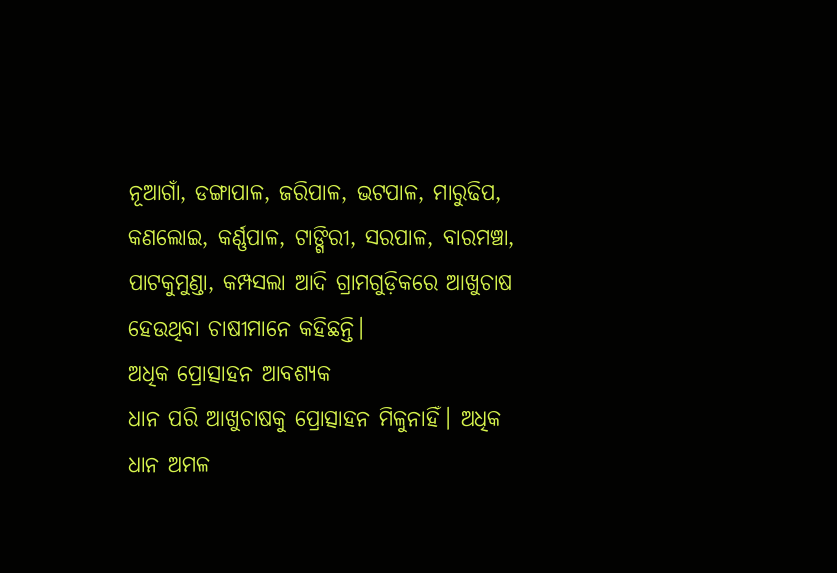ନୂଆଗାଁ, ଡଙ୍ଗାପାଳ, ଜରିପାଳ, ଭଟପାଳ, ମାରୁଢିପ, କଣଲୋଇ, କର୍ଣ୍ଣପାଳ, ଟାଙ୍ଗିରୀ, ସରପାଳ, ବାରମଞ୍ଚା, ପାଟକୁମୁଣ୍ଡା, କମ୍ପସଲା ଆଦି ଗ୍ରାମଗୁଡ଼ିକରେ ଆଖୁଚାଷ ହେଉଥିବା ଚାଷୀମାନେ କହିଛନ୍ତି।
ଅଧିକ ପ୍ରୋତ୍ସାହନ ଆବଶ୍ୟକ
ଧାନ ପରି ଆଖୁଚାଷକୁ ପ୍ରୋତ୍ସାହନ ମିଳୁନାହିଁ। ଅଧିକ ଧାନ ଅମଳ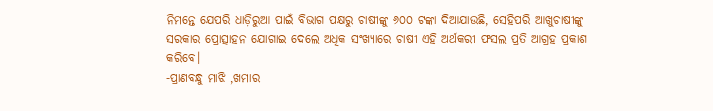ନିମନ୍ତେ ଯେପରି ଧାଡ଼ିରୁଆ ପାଇଁ ବିଭାଗ ପକ୍ଷରୁ ଚାଷୀଙ୍କୁ ୬୦୦ ଟଙ୍କା ଦିଆଯାଉଛି, ସେହିପରି ଆଖୁଚାଷୀଙ୍କୁ ସରକାର ପ୍ରୋତ୍ସାହନ ଯୋଗାଇ ଦେଲେ ଅଧିକ ସଂଖ୍ୟାରେ ଚାଷୀ ଏହି ଅର୍ଥକରୀ ଫସଲ ପ୍ରତି ଆଗ୍ରହ ପ୍ରକାଶ କରିବେ।
-ପ୍ରାଣବନ୍ଧୁ ମାଝି ,ଖମାର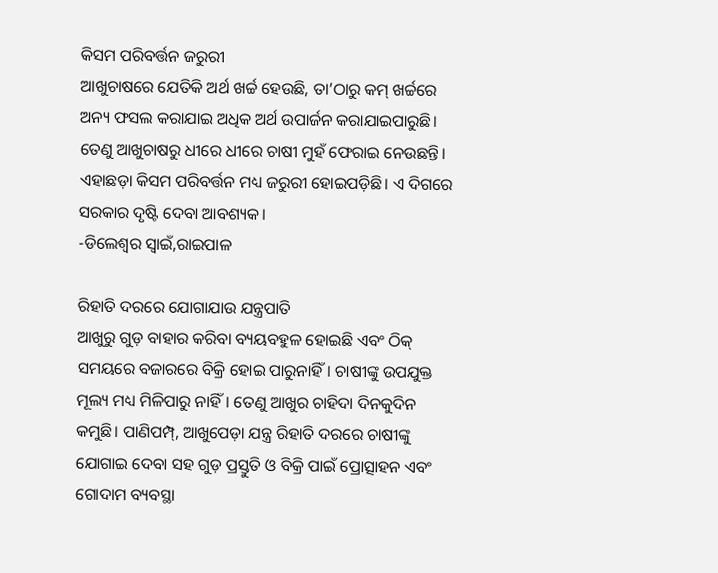କିସମ ପରିବର୍ତ୍ତନ ଜରୁରୀ
ଆଖୁଚାଷରେ ଯେତିକି ଅର୍ଥ ଖର୍ଚ୍ଚ ହେଉଛି, ତା’ଠାରୁ କମ୍‌ ଖର୍ଚ୍ଚରେ ଅନ୍ୟ ଫସଲ କରାଯାଇ ଅଧିକ ଅର୍ଥ ଉପାର୍ଜନ କରାଯାଇପାରୁଛି। ତେଣୁ ଆଖୁଚାଷରୁ ଧୀରେ ଧୀରେ ଚାଷୀ ମୁହଁ ଫେରାଇ ନେଉଛନ୍ତି। ଏହାଛଡ଼ା କିସମ ପରିବର୍ତ୍ତନ ମଧ୍ୟ ଜରୁରୀ ହୋଇପଡ଼ିଛି। ଏ ଦିଗରେ ସରକାର ଦୃଷ୍ଟି ଦେବା ଆବଶ୍ୟକ।
-ଡିଲେଶ୍ୱର ସ୍ବାଇଁ,ରାଇପାଳ

ରିହାତି ଦରରେ ଯୋଗାଯାଉ ଯନ୍ତ୍ରପାତି
ଆଖୁରୁ ଗୁଡ଼ ବାହାର କରିବା ବ୍ୟୟବହୁଳ ହୋଇଛି ଏବଂ ଠିକ୍‌ ସମୟରେ ବଜାରରେ ବିକ୍ରି ହୋଇ ପାରୁନାହିଁ। ଚାଷୀଙ୍କୁ ଉପଯୁକ୍ତ ମୂଲ୍ୟ ମଧ୍ୟ ମିଳିପାରୁ ନାହିଁ। ତେଣୁ ଆଖୁର ଚାହିଦା ଦିନକୁଦିନ କମୁଛି। ପାଣିପମ୍ପ୍‌, ଆଖୁପେଡ଼ା ଯନ୍ତ୍ର ରିହାତି ଦରରେ ଚାଷୀଙ୍କୁ ଯୋଗାଇ ଦେବା ସହ ଗୁଡ଼ ପ୍ରସ୍ତୁତି ଓ ବିକ୍ରି ପାଇଁ ପ୍ରୋତ୍ସାହନ ଏବଂ ଗୋଦାମ ବ୍ୟବସ୍ଥା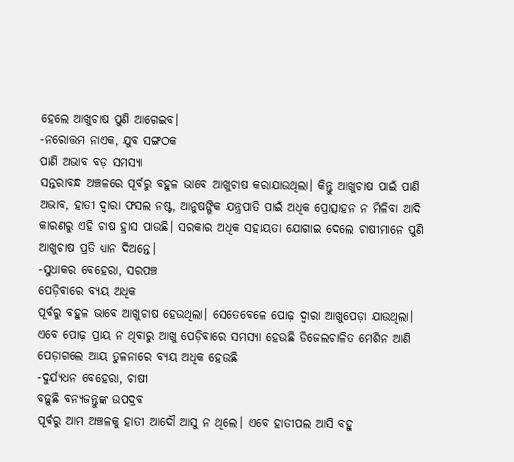ହେଲେ ଆଖୁଚାଷ ପୁଣି ଆଗେଇବ।
-ନରୋତ୍ତମ ନାଏକ, ଯୁବ ସଙ୍ଗଠକ
ପାଣି ଅଭାବ ବଡ଼ ସମସ୍ୟା
ସନ୍ତରାବନ୍ଧ ଅଞ୍ଚଳରେ ପୂର୍ବରୁ ବହୁଳ ଭାବେ ଆଖୁଚାଷ କରାଯାଉଥିଲା। କିନ୍ତୁ ଆଖୁଚାଷ ପାଇଁ ପାଣି ଅଭାବ, ହାତୀ ଦ୍ୱାରା ଫସଲ ନଷ୍ଟ, ଆନୁଷଙ୍ଗିକ ଯନ୍ତ୍ରପାତି ପାଇଁ ଅଧିକ ପ୍ରୋତ୍ସାହନ ନ ମିଳିବା ଆଦି କାରଣରୁ ଏହି ଚାଷ ହ୍ରାସ ପାଉଛି। ସରକାର ଅଧିକ ସହାୟତା ଯୋଗାଇ ଦେଲେ ଚାଷୀମାନେ ପୁଣି ଆଖୁଚାଷ ପ୍ରତି ଧ୍ୟାନ ଦିଅନ୍ତେ।
-ସୁଧାକର ବେହେରା, ସରପଞ୍ଚ
ପେଡ଼ିବାରେ ବ୍ୟୟ ଅଧିକ
ପୂର୍ବରୁ ବହୁଳ ଭାବେ ଆଖୁଚାଷ ହେଉଥିଲା। ସେତେବେଳେ ପୋଢ଼ ଦ୍ୱାରା ଆଖୁପେଡ଼ା ଯାଉଥିଲା। ଏବେ ପୋଢ଼ ପ୍ରାୟ ନ ଥିବାରୁ ଆଖୁ ପେଡ଼ିବାରେ ସମସ୍ୟା ହେଉଛି ଡିଜେଲଚାଳିତ ମେଶିନ ଆଣି ପେଡ଼ାଗଲେ ଆୟ ତୁଳନାରେ ବ୍ୟୟ ଅଧିକ ହେଉଛି
-ଦୁର୍ଯ୍ୟଧନ ବେହେରା, ଚାଷୀ
ବଢ଼ୁଛି ବନ୍ୟଜନ୍ତୁଙ୍କ ଉପଦ୍ରବ
ପୂର୍ବରୁ ଆମ ଅଞ୍ଚଳକୁ ହାତୀ ଆଦୌ ଆସୁ ନ ଥିଲେ। ଏବେ ହାତୀପଲ ଆସି ବହୁ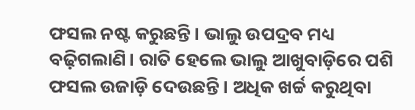ଫସଲ ନଷ୍ଟ କରୁଛନ୍ତି। ଭାଲୁ ଉପଦ୍ରବ ମଧ୍ୟ ବଢ଼ିଗଲାଣି। ରାତି ହେଲେ ଭାଲୁ ଆଖୁବାଡ଼ିରେ ପଶି ଫସଲ ଉଜାଡ଼ି ଦେଉଛନ୍ତି। ଅଧିକ ଖର୍ଚ୍ଚ କରୁଥିବା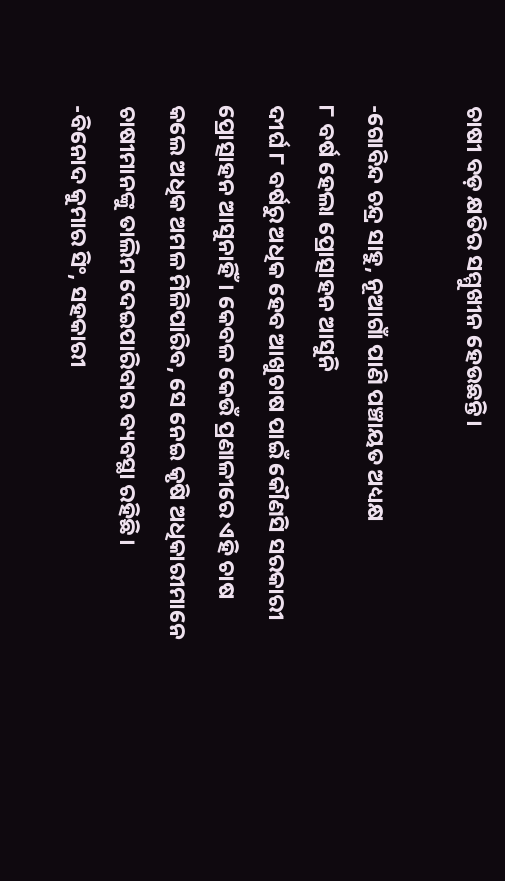ଚାଷୀ ବଡ଼ କ୍ଷତିର ସମ୍ମୁଖୀନ ହେଉଛନ୍ତି।

-ଗୋବିନ୍ଦ ଚନ୍ଦ୍ର ସାହୁ, ନୂଆଗାଁ ପାଣି ପଞ୍ଚାୟତ ଅଧ୍ୟକ୍ଷ
୮ ବର୍ଷ ହେଲା ପ୍ରୋତ୍ସାହନ ଆସୁନି
ଦୀର୍ଘ ୮ ବର୍ଷରୁ ଅଧିକ ହେବ ଆଖୁଚାଷ ପାଇଁ କୌଣସି ସରକାରୀ ପ୍ରୋତ୍ସାହନ ଆସୁନାହିଁ। କେବଳ କେଉଁ ପ୍ରଣାଳୀରେ ଏହି ଚାଷ କଲେ ଅଧିକ ଅମଳ ମିଳିପାରିବ, ସେ ନେଇ କୃଷି ଅଧିକାରୀମାନେ ଚାଷୀମାନଙ୍କୁ ତାଲିମ ଦେଇପାରିବାର ବ୍ୟବସ୍ଥା ରହିଛି।
-ବିନୋଦ କୁମାର ସିଂ, ସହକାରୀ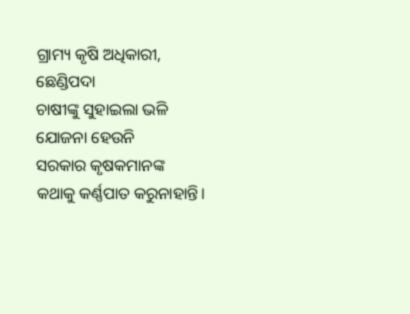ଗ୍ରାମ୍ୟ କୃଷି ଅଧିକାରୀ, ଛେଣ୍ଡିପଦା
ଚାଷୀଙ୍କୁ ସୁହାଇଲା ଭଳି ଯୋଜନା ହେଉନି
ସରକାର କୃଷକମାନଙ୍କ କଥାକୁ କର୍ଣ୍ଣପାତ କରୁନାହାନ୍ତି।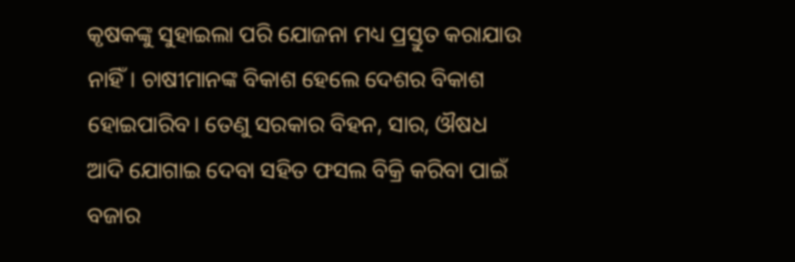କୃଷକଙ୍କୁ ସୁହାଇଲା ପରି ଯୋଜନା ମଧ୍ୟ ପ୍ରସ୍ତୁତ କରାଯାଉ ନାହିଁ। ଚାଷୀମାନଙ୍କ ବିକାଶ ହେଲେ ଦେଶର ବିକାଶ ହୋଇପାରିବ। ତେଣୁ ସରକାର ବିହନ, ସାର, ଔଷଧ ଆଦି ଯୋଗାଇ ଦେବା ସହିତ ଫସଲ ବିକ୍ରି କରିବା ପାଇଁ ବଜାର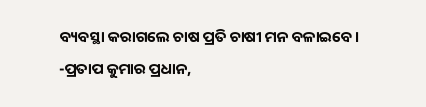ବ୍ୟବସ୍ଥା କରାଗଲେ ଚାଷ ପ୍ରତି ଚାଷୀ ମନ ବଳାଇବେ।
-ପ୍ରତାପ କୁମାର ପ୍ରଧାନ,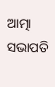ଆତ୍ମା ସଭାପତି